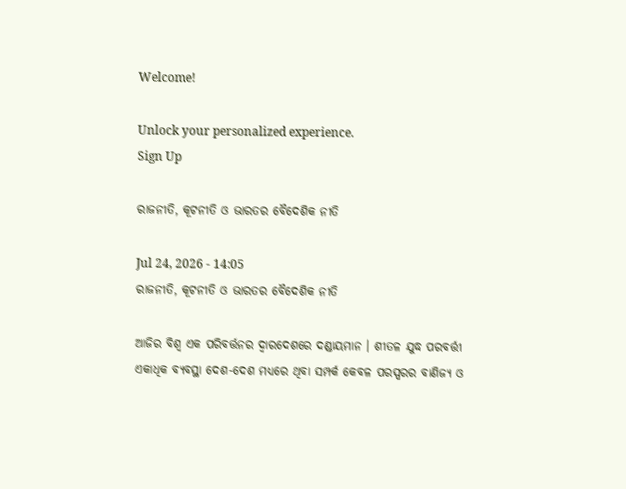Welcome!

Unlock your personalized experience.
Sign Up

ରାଜନୀତି, କୂଟନୀତି ଓ ଭାରତର ବୈଦେଶିକ ନୀତି

Jul 24, 2026 - 14:05
ରାଜନୀତି, କୂଟନୀତି ଓ ଭାରତର ବୈଦେଶିକ ନୀତି

ଆଜିର ବିଶ୍ୱ ଏକ ପରିବର୍ତ୍ତନର ଦ୍ୱାରଦେଶରେ ଦଣ୍ଡାୟମାନ । ଶୀତଳ ଯୁଦ୍ଧ ପରବର୍ତ୍ତୀ ଏକାଧିକ ବ୍ୟବସ୍ଥା ଦେଶ-ଦେଶ ମଧ୍ୟରେ ଥିବା ସମ୍ପର୍କ କେବଳ ପରସ୍ପରର ବାଣିଜ୍ୟ ଓ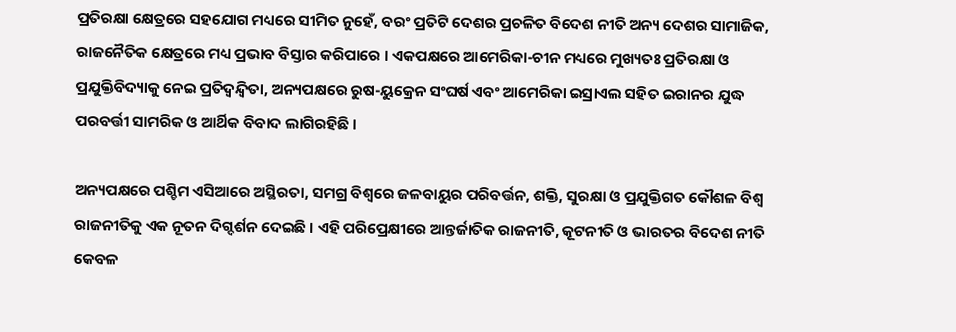ପ୍ରତିରକ୍ଷା କ୍ଷେତ୍ରରେ ସହଯୋଗ ମଧ୍ୟରେ ସୀମିତ ନୁହେଁ, ବରଂ ପ୍ରତିଟି ଦେଶର ପ୍ରଚଳିତ ବିଦେଶ ନୀତି ଅନ୍ୟ ଦେଶର ସାମାଜିକ, ରାଜନୈତିକ କ୍ଷେତ୍ରରେ ମଧ୍ୟ ପ୍ରଭାବ ବିସ୍ତାର କରିପାରେ । ଏକପକ୍ଷରେ ଆମେରିକା-ଚୀନ ମଧ୍ୟରେ ମୁଖ୍ୟତଃ ପ୍ରତିରକ୍ଷା ଓ ପ୍ରଯୁକ୍ତିବିଦ୍ୟାକୁ ନେଇ ପ୍ରତିଦ୍ୱନ୍ଦ୍ୱିତା, ଅନ୍ୟପକ୍ଷରେ ରୁଷ-ୟୁକ୍ରେନ ସଂଘର୍ଷ ଏବଂ ଆମେରିକା ଇସ୍ରାଏଲ ସହିତ ଇରାନର ଯୁଦ୍ଧ ପରବର୍ତ୍ତୀ ସାମରିକ ଓ ଆର୍ଥିକ ବିବାଦ ଲାଗିରହିଛି ।

ଅନ୍ୟପକ୍ଷରେ ପଶ୍ଚିମ ଏସିଆରେ ଅସ୍ଥିରତା, ସମଗ୍ର ବିଶ୍ୱରେ ଜଳବାୟୁର ପରିବର୍ତ୍ତନ, ଶକ୍ତି, ସୁରକ୍ଷା ଓ ପ୍ରଯୁକ୍ତିଗତ କୌଶଳ ବିଶ୍ୱ ରାଜନୀତିକୁ ଏକ ନୂତନ ଦିଗ୍ଦର୍ଶନ ଦେଇଛି । ଏହି ପରିପ୍ରେକ୍ଷୀରେ ଆନ୍ତର୍ଜାତିକ ରାଜନୀତି, କୂଟନୀତି ଓ ଭାରତର ବିଦେଶ ନୀତି କେବଳ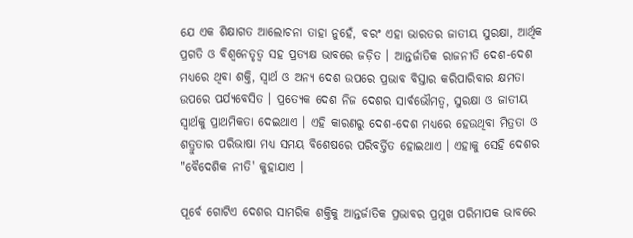ଯେ ଏକ ଶିକ୍ଷାଗତ ଆଲୋଚନା ତାହା ନୁହେଁ, ବରଂ ଏହା ଭାରତର ଜାତୀୟ ସୁରକ୍ଷା, ଆର୍ଥିକ ପ୍ରଗତି ଓ ବିଶ୍ୱନେତୃତ୍ୱ ସହ ପ୍ରତ୍ୟକ୍ଷ ଭାବରେ ଜଡ଼ିତ । ଆନ୍ତର୍ଜାତିକ ରାଜନୀତି ଦେଶ-ଦେଶ ମଧ୍ୟରେ ଥିବା ଶକ୍ତି, ସ୍ୱାର୍ଥ ଓ ଅନ୍ୟ ଦେଶ ଉପରେ ପ୍ରଭାବ ବିସ୍ତାର କରିପାରିବାର କ୍ଷମତା ଉପରେ ପର୍ଯ୍ୟବେସିତ । ପ୍ରତ୍ୟେକ ଦେଶ ନିଜ ଦେଶର ସାର୍ବଭୌମତ୍ୱ, ସୁରକ୍ଷା ଓ ଜାତୀୟ ସ୍ୱାର୍ଥକୁ ପ୍ରାଥମିକତା ଦେଇଥାଏ । ଏହି କାରଣରୁ ଦେଶ-ଦେଶ ମଧ୍ୟରେ ହେଉଥିବା ମିତ୍ରତା ଓ ଶତ୍ରୁତାର ପରିଭାଷା ମଧ୍ୟ ସମୟ ବିଶେଷରେ ପରିବର୍ତ୍ତିତ ହୋଇଥାଏ । ଏହାକୁ ସେହି ଦେଶର "ବୈଦେଶିକ ନୀତି' କୁହାଯାଏ ।

ପୂର୍ବେ ଗୋଟିଏ ଦେଶର ସାମରିକ ଶକ୍ତିକୁ ଆନ୍ତର୍ଜାତିକ ପ୍ରଭାବର ପ୍ରମୁଖ ପରିମାପକ ଭାବରେ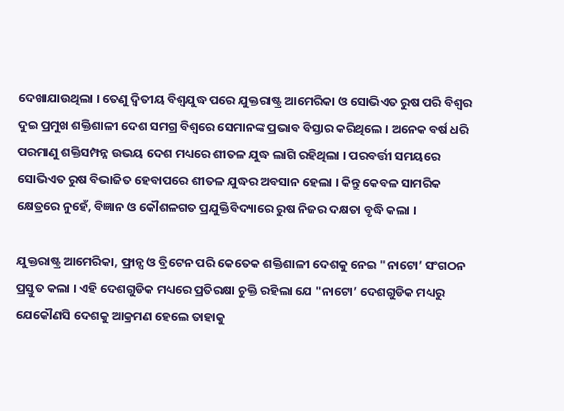ଦେଖାଯାଉଥିଲା । ତେଣୁ ଦ୍ୱିତୀୟ ବିଶ୍ୱଯୁଦ୍ଧ ପରେ ଯୁକ୍ତରାଷ୍ଟ୍ର ଆମେରିକା ଓ ସୋଭିଏତ ରୁଷ ପରି ବିଶ୍ୱର ଦୁଇ ପ୍ରମୁଖ ଶକ୍ତିଶାଳୀ ଦେଶ ସମଗ୍ର ବିଶ୍ୱରେ ସେମାନଙ୍କ ପ୍ରଭାବ ବିସ୍ତାର କରିଥିଲେ । ଅନେକ ବର୍ଷ ଧରି ପରମାଣୁ ଶକ୍ତିସମ୍ପନ୍ନ ଉଭୟ ଦେଶ ମଧ୍ୟରେ ଶୀତଳ ଯୁଦ୍ଧ ଲାଗି ରହିଥିଲା । ପରବର୍ତ୍ତୀ ସମୟରେ ସୋଭିଏତ ରୁଷ ବିଭାଜିତ ହେବାପରେ ଶୀତଳ ଯୁଦ୍ଧର ଅବସାନ ହେଲା । କିନ୍ତୁ କେବଳ ସାମରିକ କ୍ଷେତ୍ରରେ ନୁହେଁ, ବିଜ୍ଞାନ ଓ କୌଶଳଗତ ପ୍ରଯୁକ୍ତିବିଦ୍ୟାରେ ରୁଷ ନିଜର ଦକ୍ଷତା ବୃଦ୍ଧି କଲା ।

ଯୁକ୍ତରାଷ୍ଟ୍ର ଆମେରିକା, ଫ୍ରାନ୍ସ ଓ ବ୍ରିଟେନ ପରି କେତେକ ଶକ୍ତିଶାଳୀ ଦେଶକୁ ନେଇ "ନାଟୋ’ ସଂଗଠନ ପ୍ରସ୍ତୁତ କଲା । ଏହି ଦେଶଗୁଡିକ ମଧ୍ୟରେ ପ୍ରତିରକ୍ଷା ଚୁକ୍ତି ରହିଲା ଯେ "ନାଟୋ’ ଦେଶଗୁଡିକ ମଧ୍ୟରୁ ଯେକୌଣସି ଦେଶକୁ ଆକ୍ରମଣ ହେଲେ ତାହାକୁ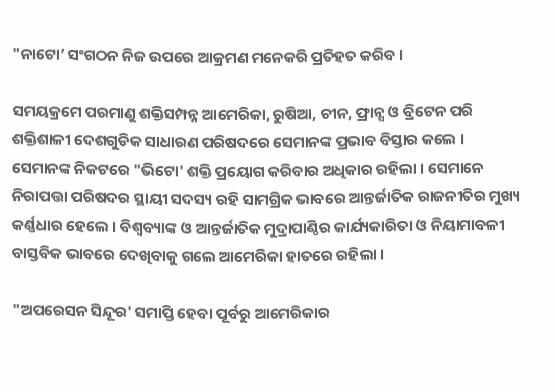"ନାଟୋ’ ସଂଗଠନ ନିଜ ଉପରେ ଆକ୍ରମଣ ମନେକରି ପ୍ରତିହତ କରିବ ।

ସମୟକ୍ରମେ ପରମାଣୁ ଶକ୍ତିସମ୍ପନ୍ନ ଆମେରିକା, ରୁଷିଆ, ଚୀନ, ଫ୍ରାନ୍ସ ଓ ବ୍ରିଟେନ ପରି ଶକ୍ତିଶାଳୀ ଦେଶଗୁଡିକ ସାଧାରଣ ପରିଷଦରେ ସେମାନଙ୍କ ପ୍ରଭାବ ବିସ୍ତାର କଲେ । ସେମାନଙ୍କ ନିକଟରେ "ଭିଟୋ' ଶକ୍ତି ପ୍ରୟୋଗ କରିବାର ଅଧିକାର ରହିଲା । ସେମାନେ ନିରାପତ୍ତା ପରିଷଦର ସ୍ଥାୟୀ ସଦସ୍ୟ ରହି ସାମଗ୍ରିକ ଭାବରେ ଆନ୍ତର୍ଜାତିକ ରାଜନୀତିର ମୁଖ୍ୟ କର୍ଣ୍ଣଧାର ହେଲେ । ବିଶ୍ୱବ୍ୟାଙ୍କ ଓ ଆନ୍ତର୍ଜାତିକ ମୁଦ୍ରାପାଣ୍ଠିର କାର୍ଯ୍ୟକାରିତା ଓ ନିୟାମାବଳୀ ବାସ୍ତବିକ ଭାବରେ ଦେଖିବାକୁ ଗଲେ ଆମେରିକା ହାତରେ ରହିଲା ।

"ଅପରେସନ ସିନ୍ଦୂର' ସମାପ୍ତି ହେବା ପୂର୍ବରୁ ଆମେରିକାର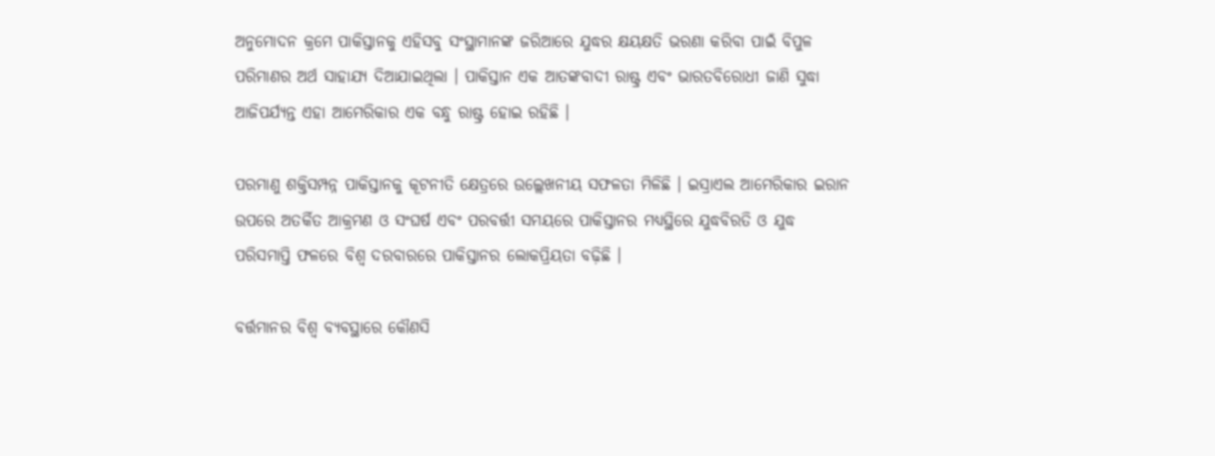ଅନୁମୋଦନ କ୍ରମେ ପାକିସ୍ତାନକୁ ଏହିସବୁ ସଂସ୍ଥାମାନଙ୍କ ଜରିଆରେ ଯୁଦ୍ଧର କ୍ଷୟକ୍ଷତି ଭରଣା କରିବା ପାଇଁ ବିପୁଳ ପରିମାଣର ଅର୍ଥ ସାହାଯ୍ୟ ଦିଆଯାଇଥିଲା । ପାକିସ୍ତାନ ଏକ ଆତଙ୍କବାଦୀ ରାଷ୍ଟ୍ର ଏବଂ ଭାରତବିରୋଧୀ ଜାଣି ସୁଦ୍ଧା ଆଜିପର୍ଯ୍ୟନ୍ତ ଏହା ଆମେରିକାର ଏକ ବନ୍ଧୁ ରାଷ୍ଟ୍ର ହୋଇ ରହିଛି ।

ପରମାଣୁ ଶକ୍ତିସମ୍ପନ୍ନ ପାକିସ୍ତାନକୁ କୂଟନୀତି କ୍ଷେତ୍ରରେ ଉଲ୍ଲେଖନୀୟ ସଫଳତା ମିଳିଛି । ଇସ୍ରାଏଲ ଆମେରିକାର ଇରାନ ଉପରେ ଅତର୍କିତ ଆକ୍ରମଣ ଓ ସଂଘର୍ଷ ଏବଂ ପରବର୍ତ୍ତୀ ସମୟରେ ପାକିସ୍ତାନର ମଧ୍ୟସ୍ଥିରେ ଯୁଦ୍ଧବିରତି ଓ ଯୁଦ୍ଧ ପରିସମାପ୍ତି ଫଳରେ ବିଶ୍ୱ ଦରବାରରେ ପାକିସ୍ତାନର ଲୋକପ୍ରିୟତା ବଢ଼ିଛି ।

ବର୍ତ୍ତମାନର ବିଶ୍ୱ ବ୍ୟବସ୍ଥାରେ କୌଣସି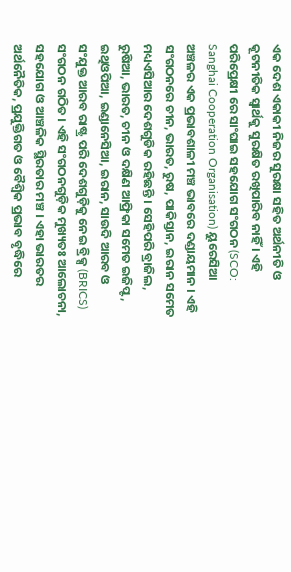ଏକ ଦେଶ ଏକାକୀ ନିଜର ସୁରକ୍ଷା ସହିତ ଅର୍ଥନୀତି ଓ କୂଟନୀତିକ ସ୍ୱାର୍ଥକୁ ସୁରକ୍ଷିତ ରଖିପାରିବ ନାହିଁ । ଏହି ପରିପ୍ରେକ୍ଷୀ ରେ ସାଂଘାଇ ସହଯୋଗ ସଂଗଠନ (SCO: Sanghai Cooperation Organisation) ୟୁରେସିଆ ଅଞ୍ଚଳର ଏକ ପ୍ରଭାବଶାଳୀ ମଞ୍ଚ ଭାବରେ ଦଣ୍ଡାୟମାନ । ଏହି ସଂଗଠନରେ ଚୀନ, ଭାରତ, ରୁଷ, ପାକିସ୍ତାନ, ଇରାନ ସମେତ ମଧ୍ୟଏସିଆର ଦେଶଗୁଡିକ ରହିଛନ୍ତି । ସେହିପରି ବ୍ରାଜିଲ, ରୁଷିଆ, ଭାରତ, ଚୀନ ଓ ଦକ୍ଷିଣ ଆଫ୍ରିକା ସମେତ ଇଜିପ୍ଟ, ଇଥିଓପିଆ, ଇଣ୍ଡାନେସିଆ, ଇରାନ, ସାଉଦି ଆରବ ଓ ସଂଯୁକ୍ତ ଆରବ ରାଷ୍ଟ୍ର ପରି ଦେଶଗୁଡ଼ିକୁ ନେଇ ବ୍ରିକ୍ସ (BRICS) ସଂଗଠନ ଗଠିତ । ଏହି ସଂଗଠନଗୁଡ଼ିକ ମୁଖ୍ୟତଃ ଆଲୋଚନା, ସହଯୋଗ ଓ ଆଞ୍ଚଳିକ ସ୍ଥିରତାର ମଞ୍ଚ । ଏହା ଭାରତର ଅର୍ଥନୈତିକ, ପ୍ରଯୁକ୍ତିଗତ ଓ ବୈଶ୍ୱିକ ପ୍ରଭାବ ବୃଦ୍ଧିରେ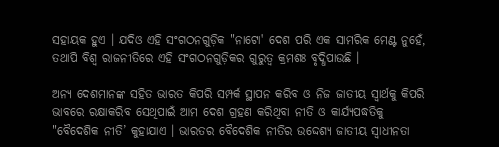ସହାୟକ ହୁଏ । ଯଦିଓ ଏହି ସଂଗଠନଗୁଡ଼ିକ "ନାଟୋ' ଦେଶ ପରି ଏକ ସାମରିକ ମେଣ୍ଟ ନୁହେଁ, ତଥାପି ବିଶ୍ୱ ରାଜନୀତିରେ ଏହି ସଂଗଠନଗୁଡ଼ିକର ଗୁରୁତ୍ୱ କ୍ରମଶଃ ବୃଦ୍ଧିପାଉଛି ।

ଅନ୍ୟ ଦେଶମାନଙ୍କ ସହିତ ଭାରତ କିପରି ସମ୍ପର୍କ ସ୍ଥାପନ କରିବ ଓ ନିଜ ଜାତୀୟ ସ୍ୱାର୍ଥକୁ କିପରି ଭାବରେ ରକ୍ଷାକରିବ ସେଥିପାଇଁ ଆମ ଦେଶ ଗ୍ରହଣ କରିଥିବା ନୀତି ଓ କାର୍ଯ୍ୟପଦ୍ଧତିକୁ "ବୈଦେଶିକ ନୀତି’ କୁହାଯାଏ । ଭାରତର ବୈଦେଶିକ ନୀତିର ଉଦ୍ଦେଶ୍ୟ ଜାତୀୟ ସ୍ୱାଧୀନତା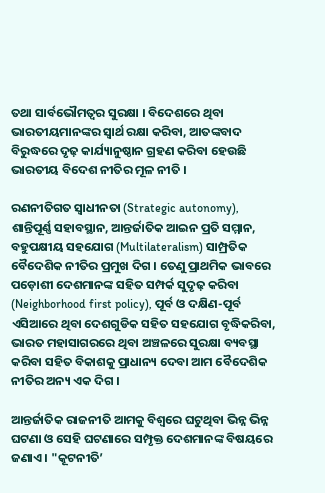ତଥା ସାର୍ବଭୌମତ୍ୱର ସୁରକ୍ଷା । ବିଦେଶରେ ଥିବା ଭାରତୀୟମାନଙ୍କର ସ୍ୱାର୍ଥ ରକ୍ଷା କରିବା, ଆତଙ୍କବାଦ ବିରୁଦ୍ଧରେ ଦୃଢ଼ କାର୍ଯ୍ୟାନୁଷ୍ଠାନ ଗ୍ରହଣ କରିବା ହେଉଛି ଭାରତୀୟ ବିଦେଶ ନୀତିର ମୂଳ ନୀତି ।

ରଣନୀତିଗତ ସ୍ୱାଧୀନତା (Strategic autonomy), ଶାନ୍ତିପୂର୍ଣ୍ଣ ସହାବସ୍ଥାନ, ଆନ୍ତର୍ଜାତିକ ଆଇନ ପ୍ରତି ସମ୍ମାନ, ବହୁପକ୍ଷୀୟ ସହଯୋଗ (Multilateralism) ସାମ୍ପ୍ରତିକ ବୈଦେଶିକ ନୀତିର ପ୍ରମୁଖ ଦିଗ । ତେଣୁ ପ୍ରାଥମିକ ଭାବରେ ପଡ଼ୋଶୀ ଦେଶମାନଙ୍କ ସହିତ ସମ୍ପର୍କ ସୁଦୃଢ଼ କରିବା (Neighborhood first policy), ପୂର୍ବ ଓ ଦକ୍ଷିଣ-ପୂର୍ବ ଏସିଆରେ ଥିବା ଦେଶଗୁଡିକ ସହିତ ସହଯୋଗ ବୃଦ୍ଧିକରିବା, ଭାରତ ମହାସାଗରରେ ଥିବା ଅଞ୍ଚଳରେ ସୁରକ୍ଷା ବ୍ୟବସ୍ଥା କରିବା ସହିତ ବିକାଶକୁ ପ୍ରାଧାନ୍ୟ ଦେବା ଆମ ବୈଦେଶିକ ନୀତିର ଅନ୍ୟ ଏକ ଦିଗ ।

ଆନ୍ତର୍ଜାତିକ ରାଜନୀତି ଆମକୁ ବିଶ୍ୱରେ ଘଟୁଥିବା ଭିନ୍ନ ଭିନ୍ନ ଘଟଣା ଓ ସେହି ଘଟଣାରେ ସମ୍ପୃକ୍ତ ଦେଶମାନଙ୍କ ବିଷୟରେ ଜଣାଏ । "କୂଟନୀତି’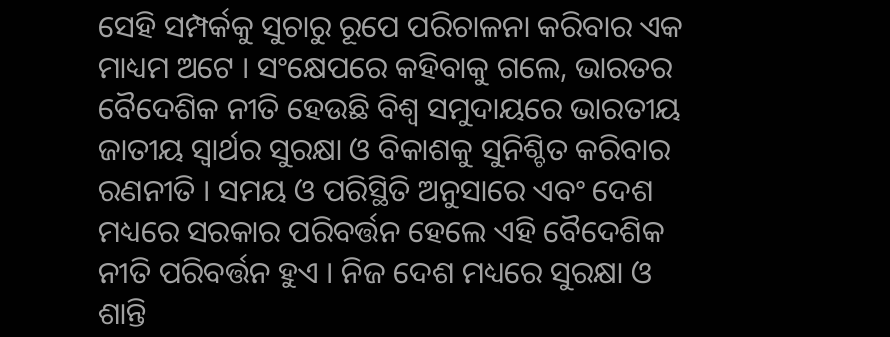ସେହି ସମ୍ପର୍କକୁ ସୁଚାରୁ ରୂପେ ପରିଚାଳନା କରିବାର ଏକ ମାଧ୍ୟମ ଅଟେ । ସଂକ୍ଷେପରେ କହିବାକୁ ଗଲେ, ଭାରତର ବୈଦେଶିକ ନୀତି ହେଉଛି ବିଶ୍ୱ ସମୁଦାୟରେ ଭାରତୀୟ ଜାତୀୟ ସ୍ୱାର୍ଥର ସୁରକ୍ଷା ଓ ବିକାଶକୁ ସୁନିଶ୍ଚିତ କରିବାର ରଣନୀତି । ସମୟ ଓ ପରିସ୍ଥିତି ଅନୁସାରେ ଏବଂ ଦେଶ ମଧ୍ୟରେ ସରକାର ପରିବର୍ତ୍ତନ ହେଲେ ଏହି ବୈଦେଶିକ ନୀତି ପରିବର୍ତ୍ତନ ହୁଏ । ନିଜ ଦେଶ ମଧ୍ୟରେ ସୁରକ୍ଷା ଓ ଶାନ୍ତି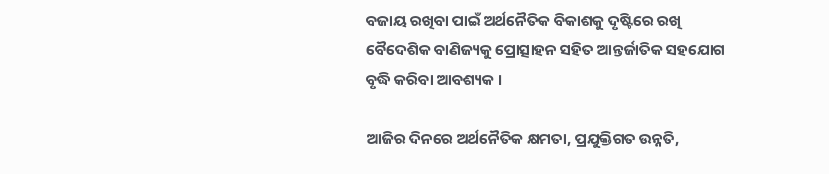ବଜାୟ ରଖିବା ପାଇଁ ଅର୍ଥନୈତିକ ବିକାଶକୁ ଦୃଷ୍ଟିରେ ରଖି ବୈଦେଶିକ ବାଣିଜ୍ୟକୁ ପ୍ରୋତ୍ସାହନ ସହିତ ଆନ୍ତର୍ଜାତିକ ସହଯୋଗ ବୃଦ୍ଧି କରିବା ଆବଶ୍ୟକ ।

ଆଜିର ଦିନରେ ଅର୍ଥନୈତିକ କ୍ଷମତା, ପ୍ରଯୁକ୍ତିଗତ ଉନ୍ନତି,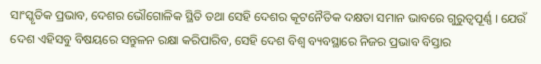ସାଂସ୍କୃତିକ ପ୍ରଭାବ, ଦେଶର ଭୌଗୋଳିକ ସ୍ଥିତି ତଥା ସେହି ଦେଶର କୂଟନୈତିକ ଦକ୍ଷତା ସମାନ ଭାବରେ ଗୁରୁତ୍ୱପୂର୍ଣ୍ଣ । ଯେଉଁ ଦେଶ ଏହିସବୁ ବିଷୟରେ ସନ୍ତୁଳନ ରକ୍ଷା କରିପାରିବ, ସେହି ଦେଶ ବିଶ୍ୱ ବ୍ୟବସ୍ଥାରେ ନିଜର ପ୍ରଭାବ ବିସ୍ତାର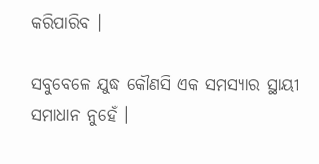କରିପାରିବ ।

ସବୁବେଳେ ଯୁଦ୍ଧ କୌଣସି ଏକ ସମସ୍ୟାର ସ୍ଥାୟୀ ସମାଧାନ ନୁହେଁ ।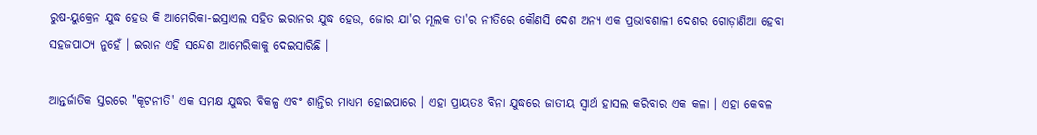ରୁଷ-ୟୁକ୍ରେନ ଯୁଦ୍ଧ ହେଉ କି ଆମେରିକା-ଇସ୍ରାଏଲ ସହିତ ଇରାନର ଯୁଦ୍ଧ ହେଉ, ଜୋର ଯା'ର ମୂଲକ ତା'ର ନୀତିରେ କୌଣସି ଦେଶ ଅନ୍ୟ ଏକ ପ୍ରଭାବଶାଳୀ ଦେଶର ଗୋଡ଼ାଣିଆ ହେବା ସହଜପାଠ୍ୟ ନୁହେଁ । ଇରାନ ଏହି ସନ୍ଦେଶ ଆମେରିକାକୁ ଦେଇସାରିଛି ।

ଆନ୍ତର୍ଜାତିକ ସ୍ତରରେ "କୂଟନୀତି' ଏକ ସମକ୍ଷ ଯୁଦ୍ଧର ବିକଳ୍ପ ଏବଂ ଶାନ୍ତିର ମାଧ୍ୟମ ହୋଇପାରେ । ଏହା ପ୍ରାୟତଃ ବିନା ଯୁଦ୍ଧରେ ଜାତୀୟ ସ୍ୱାର୍ଥ ହାସଲ କରିବାର ଏକ କଳା । ଏହା କେବଳ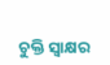ଚୁକ୍ତି ସ୍ୱାକ୍ଷର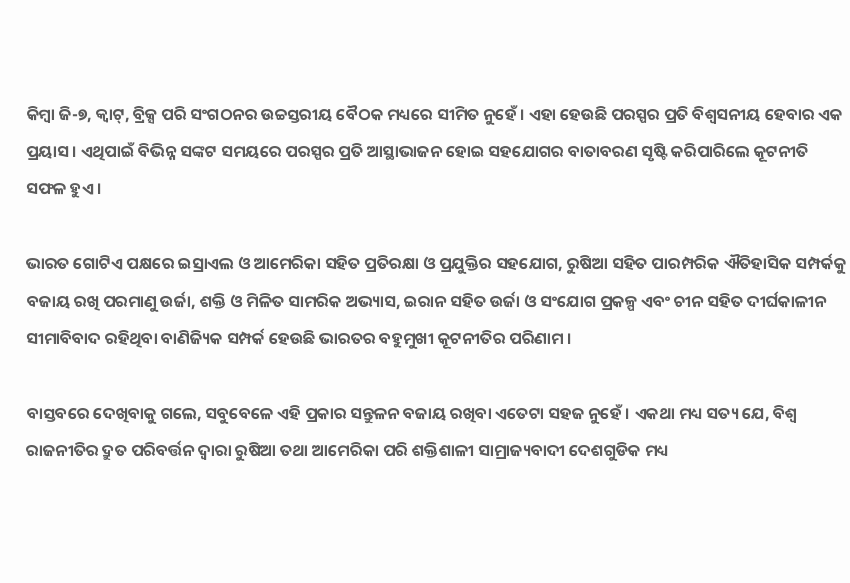କିମ୍ବା ଜି-୭, କ୍ୱାଟ୍, ବ୍ରିକ୍ସ ପରି ସଂଗଠନର ଉଚ୍ଚସ୍ତରୀୟ ବୈଠକ ମଧ୍ୟରେ ସୀମିତ ନୁହେଁ । ଏହା ହେଉଛି ପରସ୍ପର ପ୍ରତି ବିଶ୍ୱସନୀୟ ହେବାର ଏକ ପ୍ରୟାସ । ଏଥିପାଇଁ ବିଭିନ୍ନ ସଙ୍କଟ ସମୟରେ ପରସ୍ପର ପ୍ରତି ଆସ୍ଥାଭାଜନ ହୋଇ ସହଯୋଗର ବାତାବରଣ ସୃଷ୍ଟି କରିପାରିଲେ କୂଟନୀତି ସଫଳ ହୁଏ ।

ଭାରତ ଗୋଟିଏ ପକ୍ଷରେ ଇସ୍ରାଏଲ ଓ ଆମେରିକା ସହିତ ପ୍ରତିରକ୍ଷା ଓ ପ୍ରଯୁକ୍ତିର ସହଯୋଗ, ରୁଷିଆ ସହିତ ପାରମ୍ପରିକ ଐତିହାସିକ ସମ୍ପର୍କକୁ ବଜାୟ ରଖି ପରମାଣୁ ଉର୍ଜା, ଶକ୍ତି ଓ ମିଳିତ ସାମରିକ ଅଭ୍ୟାସ, ଇରାନ ସହିତ ଉର୍ଜା ଓ ସଂଯୋଗ ପ୍ରକଳ୍ପ ଏବଂ ଚୀନ ସହିତ ଦୀର୍ଘକାଳୀନ ସୀମାବିବାଦ ରହିଥିବା ବାଣିଜ୍ୟିକ ସମ୍ପର୍କ ହେଉଛି ଭାରତର ବହୁମୁଖୀ କୂଟନୀତିର ପରିଣାମ ।

ବାସ୍ତବରେ ଦେଖିବାକୁ ଗଲେ, ସବୁବେଳେ ଏହି ପ୍ରକାର ସନ୍ତୁଳନ ବଜାୟ ରଖିବା ଏତେଟା ସହଜ ନୁହେଁ । ଏକଥା ମଧ୍ୟ ସତ୍ୟ ଯେ, ବିଶ୍ୱ ରାଜନୀତିର ଦ୍ରୁତ ପରିବର୍ତ୍ତନ ଦ୍ୱାରା ରୁଷିଆ ତଥା ଆମେରିକା ପରି ଶକ୍ତିଶାଳୀ ସାମ୍ରାଜ୍ୟବାଦୀ ଦେଶଗୁଡିକ ମଧ୍ୟ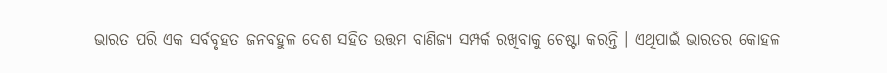ଭାରତ ପରି ଏକ ସର୍ବବୃହତ ଜନବହୁଳ ଦେଶ ସହିତ ଉତ୍ତମ ବାଣିଜ୍ୟ ସମ୍ପର୍କ ରଖିବାକୁ ଚେଷ୍ଟା କରନ୍ତି । ଏଥିପାଇଁ ଭାରତର କୋହଳ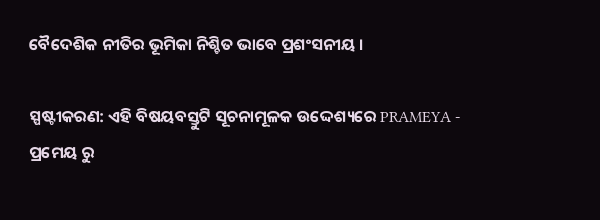ବୈଦେଶିକ ନୀତିର ଭୂମିକା ନିଶ୍ଚିତ ଭାବେ ପ୍ରଶଂସନୀୟ ।

ସ୍ପଷ୍ଟୀକରଣ: ଏହି ବିଷୟବସ୍ତୁଟି ସୂଚନାମୂଳକ ଉଦ୍ଦେଶ୍ୟରେ PRAMEYA - ପ୍ରମେୟ ରୁ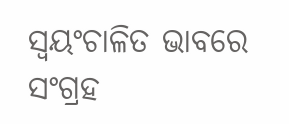ସ୍ୱୟଂଚାଳିତ ଭାବରେ ସଂଗ୍ରହ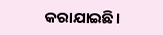କରାଯାଇଛି।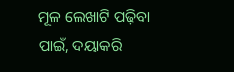ମୂଳ ଲେଖାଟି ପଢ଼ିବା ପାଇଁ, ଦୟାକରି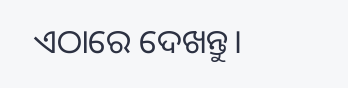ଏଠାରେ ଦେଖନ୍ତୁ।